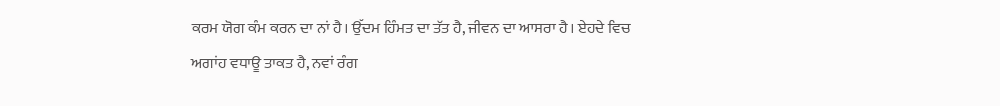ਕਰਮ ਯੋਗ ਕੰਮ ਕਰਨ ਦਾ ਨਾਂ ਹੈ। ਉੱਦਮ ਹਿੰਮਤ ਦਾ ਤੱਤ ਹੈ, ਜੀਵਨ ਦਾ ਆਸਰਾ ਹੈ। ਏਹਦੇ ਵਿਚ ਅਗਾਂਹ ਵਧਾਊ ਤਾਕਤ ਹੈ, ਨਵਾਂ ਰੰਗ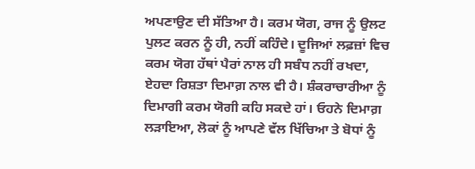ਅਪਣਾਉਣ ਦੀ ਸੱਤਿਆ ਹੈ। ਕਰਮ ਯੋਗ, ਰਾਜ ਨੂੰ ਉਲਟ ਪੁਲਟ ਕਰਨ ਨੂੰ ਹੀ, ਨਹੀਂ ਕਹਿੰਦੇ। ਦੂਜਿਆਂ ਲਫ਼ਜ਼ਾਂ ਵਿਚ ਕਰਮ ਯੋਗ ਹੱਥਾਂ ਪੈਰਾਂ ਨਾਲ ਹੀ ਸਬੰਧ ਨਹੀਂ ਰਖਦਾ, ਏਹਦਾ ਰਿਸ਼ਤਾ ਦਿਮਾਗ਼ ਨਾਲ ਵੀ ਹੈ। ਸ਼ੰਕਰਾਚਾਰੀਆ ਨੂੰ ਦਿਮਾਗੀ ਕਰਮ ਯੋਗੀ ਕਹਿ ਸਕਦੇ ਹਾਂ। ਓਹਨੇ ਦਿਮਾਗ਼ ਲੜਾਇਆ, ਲੋਕਾਂ ਨੂੰ ਆਪਣੇ ਵੱਲ ਖਿੱਚਿਆ ਤੇ ਬੋਧਾਂ ਨੂੰ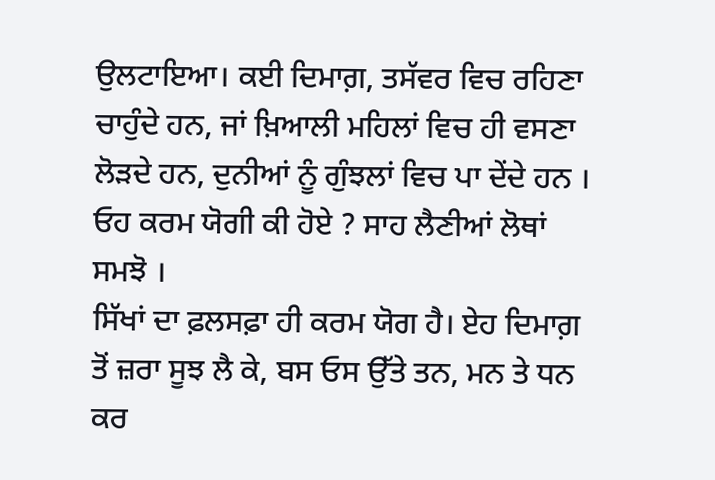ਉਲਟਾਇਆ। ਕਈ ਦਿਮਾਗ਼, ਤਸੱਵਰ ਵਿਚ ਰਹਿਣਾ ਚਾਹੁੰਦੇ ਹਨ, ਜਾਂ ਖ਼ਿਆਲੀ ਮਹਿਲਾਂ ਵਿਚ ਹੀ ਵਸਣਾ ਲੋੜਦੇ ਹਨ, ਦੁਨੀਆਂ ਨੂੰ ਗੁੰਝਲਾਂ ਵਿਚ ਪਾ ਦੇਂਦੇ ਹਨ । ਓਹ ਕਰਮ ਯੋਗੀ ਕੀ ਹੋਏ ? ਸਾਹ ਲੈਣੀਆਂ ਲੋਥਾਂ ਸਮਝੋ ।
ਸਿੱਖਾਂ ਦਾ ਫ਼ਲਸਫ਼ਾ ਹੀ ਕਰਮ ਯੋਗ ਹੈ। ਏਹ ਦਿਮਾਗ਼ ਤੋਂ ਜ਼ਰਾ ਸੂਝ ਲੈ ਕੇ, ਬਸ ਓਸ ਉੱਤੇ ਤਨ, ਮਨ ਤੇ ਧਨ ਕਰ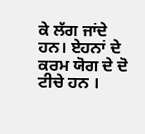ਕੇ ਲੱਗ ਜਾਂਦੇ ਹਨ। ਏਹਨਾਂ ਦੇ ਕਰਮ ਯੋਗ ਦੇ ਦੋ ਟੀਚੇ ਹਨ ।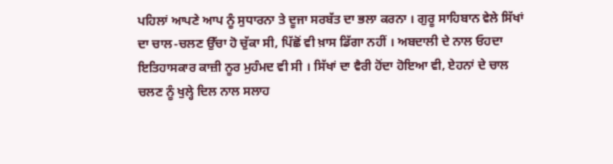ਪਹਿਲਾਂ ਆਪਣੇ ਆਪ ਨੂੰ ਸੁਧਾਰਨਾ ਤੇ ਦੂਜਾ ਸਰਬੱਤ ਦਾ ਭਲਾ ਕਰਨਾ । ਗੁਰੂ ਸਾਹਿਬਾਨ ਵੇਲੇ ਸਿੱਖਾਂ ਦਾ ਚਾਲ-ਚਲਣ ਉੱਚਾ ਹੋ ਚੁੱਕਾ ਸੀ, ਪਿੱਛੋਂ ਵੀ ਖ਼ਾਸ ਡਿੱਗਾ ਨਹੀਂ । ਅਬਦਾਲੀ ਦੇ ਨਾਲ ਓਹਦਾ ਇਤਿਹਾਸਕਾਰ ਕਾਜ਼ੀ ਨੂਰ ਮੁਹੰਮਦ ਵੀ ਸੀ । ਸਿੱਖਾਂ ਦਾ ਵੈਰੀ ਹੋਂਦਾ ਹੋਇਆ ਵੀ, ਏਹਨਾਂ ਦੇ ਚਾਲ ਚਲਣ ਨੂੰ ਖੁਲ੍ਹੇ ਦਿਲ ਨਾਲ ਸਲਾਹ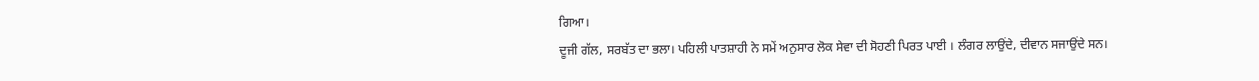ਗਿਆ।
ਦੂਜੀ ਗੱਲ, ਸਰਬੱਤ ਦਾ ਭਲਾ। ਪਹਿਲੀ ਪਾਤਸ਼ਾਹੀ ਨੇ ਸਮੇਂ ਅਨੁਸਾਰ ਲੋਕ ਸੇਵਾ ਦੀ ਸੋਹਣੀ ਪਿਰਤ ਪਾਈ । ਲੰਗਰ ਲਾਉਂਦੇ, ਦੀਵਾਨ ਸਜਾਉਂਦੇ ਸਨ।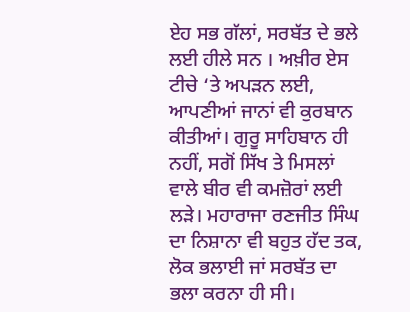ਏਹ ਸਭ ਗੱਲਾਂ, ਸਰਬੱਤ ਦੇ ਭਲੇ ਲਈ ਹੀਲੇ ਸਨ । ਅਖ਼ੀਰ ਏਸ ਟੀਚੇ ‘ਤੇ ਅਪੜਨ ਲਈ, ਆਪਣੀਆਂ ਜਾਨਾਂ ਵੀ ਕੁਰਬਾਨ ਕੀਤੀਆਂ। ਗੁਰੂ ਸਾਹਿਬਾਨ ਹੀ ਨਹੀਂ, ਸਗੋਂ ਸਿੱਖ ਤੇ ਮਿਸਲਾਂ ਵਾਲੇ ਬੀਰ ਵੀ ਕਮਜ਼ੋਰਾਂ ਲਈ ਲੜੇ। ਮਹਾਰਾਜਾ ਰਣਜੀਤ ਸਿੰਘ ਦਾ ਨਿਸ਼ਾਨਾ ਵੀ ਬਹੁਤ ਹੱਦ ਤਕ, ਲੋਕ ਭਲਾਈ ਜਾਂ ਸਰਬੱਤ ਦਾ ਭਲਾ ਕਰਨਾ ਹੀ ਸੀ।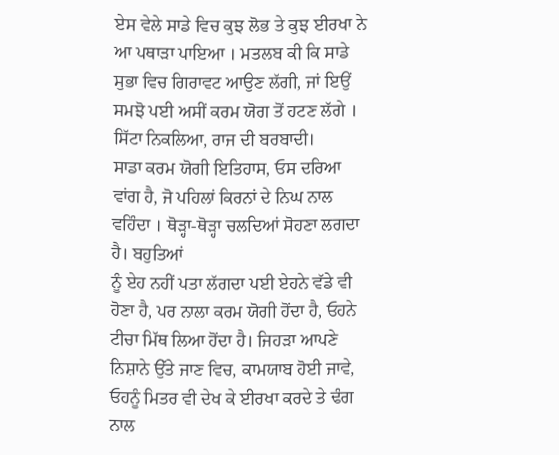ਏਸ ਵੇਲੇ ਸਾਡੇ ਵਿਚ ਕੁਝ ਲੋਭ ਤੇ ਕੁਝ ਈਰਖਾ ਨੇ ਆ ਪਥਾੜਾ ਪਾਇਆ । ਮਤਲਬ ਕੀ ਕਿ ਸਾਡੇ ਸੁਭਾ ਵਿਚ ਗਿਰਾਵਟ ਆਉਣ ਲੱਗੀ, ਜਾਂ ਇਉਂ ਸਮਝੋ ਪਈ ਅਸੀਂ ਕਰਮ ਯੋਗ ਤੋਂ ਹਟਣ ਲੱਗੇ । ਸਿੱਟਾ ਨਿਕਲਿਆ, ਰਾਜ ਦੀ ਬਰਬਾਦੀ।
ਸਾਡਾ ਕਰਮ ਯੋਗੀ ਇਤਿਹਾਸ, ਓਸ ਦਰਿਆ ਵਾਂਗ ਹੈ, ਜੋ ਪਹਿਲਾਂ ਕਿਰਨਾਂ ਦੇ ਨਿਘ ਨਾਲ ਵਹਿੰਦਾ । ਥੋੜ੍ਹਾ-ਥੋੜ੍ਹਾ ਚਲਦਿਆਂ ਸੋਹਣਾ ਲਗਦਾ ਹੈ। ਬਹੁਤਿਆਂ
ਨੂੰ ਏਹ ਨਹੀਂ ਪਤਾ ਲੱਗਦਾ ਪਈ ਏਹਨੇ ਵੱਡੇ ਵੀ ਹੋਣਾ ਹੈ, ਪਰ ਨਾਲਾ ਕਰਮ ਯੋਗੀ ਹੋਂਦਾ ਹੈ, ਓਹਨੇ ਟੀਚਾ ਮਿੱਥ ਲਿਆ ਹੋਂਦਾ ਹੈ। ਜਿਹੜਾ ਆਪਣੇ ਨਿਸ਼ਾਨੇ ਉੱਤੇ ਜਾਣ ਵਿਚ, ਕਾਮਯਾਬ ਹੋਈ ਜਾਵੇ, ਓਹਨੂੰ ਮਿਤਰ ਵੀ ਦੇਖ ਕੇ ਈਰਖਾ ਕਰਦੇ ਤੇ ਢੰਗ ਨਾਲ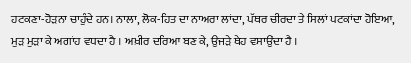ਹਟਕਣਾ-ਹੋੜਨਾ ਚਾਹੁੰਦੇ ਹਨ। ਨਾਲਾ, ਲੋਕ-ਹਿਤ ਦਾ ਨਾਅਰਾ ਲਾਂਦਾ, ਪੱਥਰ ਚੀਰਦਾ ਤੇ ਸਿਲਾਂ ਪਟਕਾਂਦਾ ਹੋਇਆ, ਮੁੜ ਮੁੜਾ ਕੇ ਅਗਾਂਹ ਵਧਦਾ ਹੈ । ਅਖ਼ੀਰ ਦਰਿਆ ਬਣ ਕੇ, ਉਜੜੇ ਥੇਹ ਵਸਾਉਂਦਾ ਹੈ ।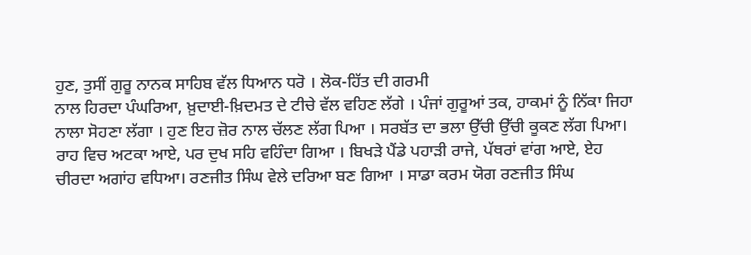ਹੁਣ, ਤੁਸੀਂ ਗੁਰੂ ਨਾਨਕ ਸਾਹਿਬ ਵੱਲ ਧਿਆਨ ਧਰੋ । ਲੋਕ-ਹਿੱਤ ਦੀ ਗਰਮੀ
ਨਾਲ ਹਿਰਦਾ ਪੰਘਰਿਆ, ਖ਼ੁਦਾਈ-ਖ਼ਿਦਮਤ ਦੇ ਟੀਚੇ ਵੱਲ ਵਹਿਣ ਲੱਗੇ । ਪੰਜਾਂ ਗੁਰੂਆਂ ਤਕ, ਹਾਕਮਾਂ ਨੂੰ ਨਿੱਕਾ ਜਿਹਾ ਨਾਲਾ ਸੋਹਣਾ ਲੱਗਾ । ਹੁਣ ਇਹ ਜ਼ੋਰ ਨਾਲ ਚੱਲਣ ਲੱਗ ਪਿਆ । ਸਰਬੱਤ ਦਾ ਭਲਾ ਉੱਚੀ ਉੱਚੀ ਕੂਕਣ ਲੱਗ ਪਿਆ। ਰਾਹ ਵਿਚ ਅਟਕਾ ਆਏ, ਪਰ ਦੁਖ ਸਹਿ ਵਹਿੰਦਾ ਗਿਆ । ਬਿਖੜੇ ਪੈਂਡੇ ਪਹਾੜੀ ਰਾਜੇ, ਪੱਥਰਾਂ ਵਾਂਗ ਆਏ, ਏਹ ਚੀਰਦਾ ਅਗਾਂਹ ਵਧਿਆ। ਰਣਜੀਤ ਸਿੰਘ ਵੇਲੇ ਦਰਿਆ ਬਣ ਗਿਆ । ਸਾਡਾ ਕਰਮ ਯੋਗ ਰਣਜੀਤ ਸਿੰਘ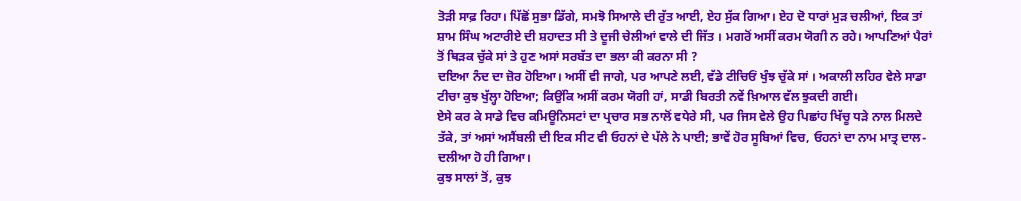ਤੋੜੀ ਸਾਫ਼ ਰਿਹਾ। ਪਿੱਛੋਂ ਸੁਭਾ ਡਿੱਗੇ, ਸਮਝੋ ਸਿਆਲੇ ਦੀ ਰੁੱਤ ਆਈ, ਏਹ ਸੁੱਕ ਗਿਆ। ਏਹ ਦੋ ਧਾਰਾਂ ਮੁੜ ਚਲੀਆਂ, ਇਕ ਤਾਂ ਸ਼ਾਮ ਸਿੰਘ ਅਟਾਰੀਏ ਦੀ ਸ਼ਹਾਦਤ ਸੀ ਤੇ ਦੂਜੀ ਚੇਲੀਆਂ ਵਾਲੇ ਦੀ ਜਿੱਤ । ਮਗਰੋਂ ਅਸੀਂ ਕਰਮ ਯੋਗੀ ਨ ਰਹੇ। ਆਪਣਿਆਂ ਪੈਰਾਂ ਤੋਂ ਥਿੜਕ ਚੁੱਕੇ ਸਾਂ ਤੇ ਹੁਣ ਅਸਾਂ ਸਰਬੱਤ ਦਾ ਭਲਾ ਕੀ ਕਰਨਾ ਸੀ ?
ਦਇਆ ਨੰਦ ਦਾ ਜ਼ੋਰ ਹੋਇਆ। ਅਸੀਂ ਵੀ ਜਾਗੇ, ਪਰ ਆਪਣੇ ਲਈ, ਵੱਡੇ ਟੀਚਿਓਂ ਖੁੰਝ ਚੁੱਕੇ ਸਾਂ । ਅਕਾਲੀ ਲਹਿਰ ਵੇਲੇ ਸਾਡਾ ਟੀਚਾ ਕੁਝ ਖੁੱਲ੍ਹਾ ਹੋਇਆ; ਕਿਉਂਕਿ ਅਸੀਂ ਕਰਮ ਯੋਗੀ ਹਾਂ, ਸਾਡੀ ਬਿਰਤੀ ਨਵੇਂ ਖ਼ਿਆਲ ਵੱਲ ਝੁਕਦੀ ਗਈ।
ਏਸੇ ਕਰ ਕੇ ਸਾਡੇ ਵਿਚ ਕਮਿਊਨਿਸਟਾਂ ਦਾ ਪ੍ਰਚਾਰ ਸਭ ਨਾਲੋਂ ਵਧੇਰੇ ਸੀ, ਪਰ ਜਿਸ ਵੇਲੇ ਉਹ ਪਿਛਾਂਹ ਖਿੱਚੂ ਧੜੇ ਨਾਲ ਮਿਲਦੇ ਤੱਕੇ, ਤਾਂ ਅਸਾਂ ਅਸੈਂਬਲੀ ਦੀ ਇਕ ਸੀਟ ਵੀ ਓਹਨਾਂ ਦੇ ਪੱਲੇ ਨੇ ਪਾਈ; ਭਾਵੇਂ ਹੋਰ ਸੂਬਿਆਂ ਵਿਚ, ਓਹਨਾਂ ਦਾ ਨਾਮ ਮਾਤ੍ਰ ਦਾਲ-ਦਲੀਆ ਹੋ ਹੀ ਗਿਆ।
ਕੁਝ ਸਾਲਾਂ ਤੋਂ, ਕੁਝ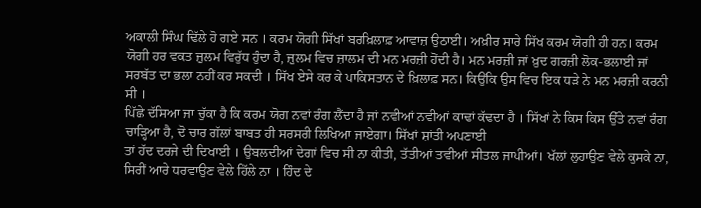ਅਕਾਲੀ ਸਿੰਘ ਢਿੱਲੇ ਹੋ ਗਏ ਸਨ । ਕਰਮ ਯੋਗੀ ਸਿੱਖਾਂ ਬਰਖ਼ਿਲਾਫ਼ ਆਵਾਜ਼ ਉਠਾਈ। ਅਖ਼ੀਰ ਸਾਰੇ ਸਿੱਖ ਕਰਮ ਯੋਗੀ ਹੀ ਹਨ। ਕਰਮ ਯੋਗੀ ਹਰ ਵਕਤ ਜ਼ੁਲਮ ਵਿਰੁੱਧ ਹੁੰਦਾ ਹੈ, ਜ਼ੁਲਮ ਵਿਚ ਜ਼ਾਲਮ ਦੀ ਮਨ ਮਰਜ਼ੀ ਹੋਂਦੀ ਹੈ। ਮਨ ਮਰਜ਼ੀ ਜਾਂ ਖ਼ੁਦ ਗਰਜ਼ੀ ਲੋਕ-ਭਲਾਈ ਜਾਂ ਸਰਬੱਤ ਦਾ ਭਲਾ ਨਹੀਂ ਕਰ ਸਕਦੀ । ਸਿੱਖ ਏਸੇ ਕਰ ਕੇ ਪਾਕਿਸਤਾਨ ਦੇ ਖ਼ਿਲਾਫ਼ ਸਨ। ਕਿਉਂਕਿ ਉਸ ਵਿਚ ਇਕ ਧੜੇ ਨੇ ਮਨ ਮਰਜ਼ੀ ਕਰਨੀ ਸੀ ।
ਪਿੱਛੇ ਦੱਸਿਆ ਜਾ ਚੁੱਕਾ ਹੈ ਕਿ ਕਰਮ ਯੋਗ ਨਵਾਂ ਰੰਗ ਲੈਂਦਾ ਹੈ ਜਾਂ ਨਵੀਆਂ ਨਵੀਆਂ ਕਾਢਾਂ ਕੱਢਦਾ ਹੈ । ਸਿੱਖਾਂ ਨੇ ਕਿਸ ਕਿਸ ਉੱਤੇ ਨਵਾਂ ਰੰਗ ਚਾੜ੍ਹਿਆ ਹੈ, ਦੋ ਚਾਰ ਗੱਲਾਂ ਬਾਬਤ ਹੀ ਸਰਸਰੀ ਲਿਖਿਆ ਜਾਏਗਾ। ਸਿੱਖਾਂ ਸ਼ਾਂਤੀ ਅਪਣਾਈ
ਤਾਂ ਹੱਦ ਦਰਜੇ ਦੀ ਦਿਖਾਈ । ਉਬਲਦੀਆਂ ਦੇਗਾਂ ਵਿਚ ਸੀ ਨਾ ਕੀਤੀ, ਤੱਤੀਆਂ ਤਵੀਆਂ ਸੀਤਲ ਜਾਪੀਆਂ। ਖੱਲਾਂ ਲੁਹਾਉਣ ਵੇਲੇ ਕੁਸਕੇ ਨਾ, ਸਿਰੀਂ ਆਰੇ ਧਰਵਾਉਣ ਵੇਲੇ ਹਿੱਲੇ ਨਾ । ਹਿੰਦ ਦੇ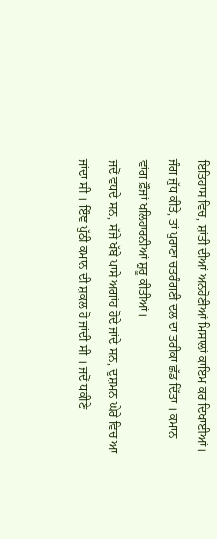ਇਤਿਹਾਸ ਵਿਚ, ਸ਼ਾਂਤੀ ਦੀਆਂ ਅਨਹੋਣੀਆਂ ਮਿਸਾਲਾਂ ਕਾਇਮ ਕਰ ਦਿਖਾਈਆਂ। ਜੰਗ ਜੁੱਧ ਕੀਤੇ, ਤਾਂ ਪੁਰਾਣਾ ਚਤਰੰਗਣੀ ਦਲ ਦਾ ਤਰੀਕਾ ਛੱਡ ਦਿੱਤਾ । ਕਮਾਨ ਵਾਂਗ ਫ਼ੌਜਾਂ ਖਲਿਹਾਰਨੀਆਂ ਸ਼ੁਰੂ ਕੀਤੀਆਂ।
ਜਦੋਂ ਵਧਦੇ ਸਨ, ਸੱਜੇ ਖੱਬੇ ਪਾਸੇ ਅਗਾਂਹ ਹੋਦੇ ਜਾਂਦੇ ਸਨ, ਦੁਸ਼ਮਨ ਘੇਰੇ ਵਿਚ ਆ ਜਾਂਦਾ ਸੀ । ਇੰਞ ਪੁੱਠੀ ਕਮਾਨ ਦੀ ਸ਼ਕਲ ਹੋ ਜਾਂਦੀ ਸੀ । ਜਦੋਂ ਧਕੀਣੇ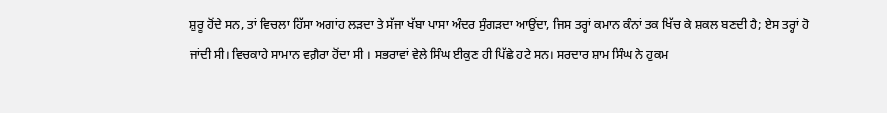ਸ਼ੁਰੂ ਹੋਂਦੇ ਸਨ, ਤਾਂ ਵਿਚਲਾ ਹਿੱਸਾ ਅਗਾਂਹ ਲੜਦਾ ਤੇ ਸੱਜਾ ਖੱਬਾ ਪਾਸਾ ਅੰਦਰ ਸੁੰਗੜਦਾ ਆਉਂਦਾ, ਜਿਸ ਤਰ੍ਹਾਂ ਕਮਾਨ ਕੰਨਾਂ ਤਕ ਖਿੱਚ ਕੇ ਸ਼ਕਲ ਬਣਦੀ ਹੈ; ਏਸ ਤਰ੍ਹਾਂ ਹੋ ਜਾਂਦੀ ਸੀ। ਵਿਚਕਾਹੇ ਸਾਮਾਨ ਵਗ਼ੈਰਾ ਹੋਂਦਾ ਸੀ । ਸਭਰਾਵਾਂ ਵੇਲੇ ਸਿੰਘ ਈਕੁਣ ਹੀ ਪਿੱਛੇ ਹਟੇ ਸਨ। ਸਰਦਾਰ ਸ਼ਾਮ ਸਿੰਘ ਨੇ ਹੁਕਮ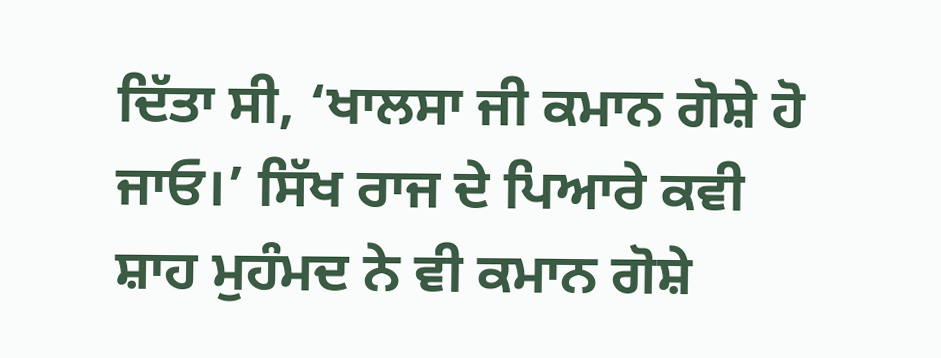ਦਿੱਤਾ ਸੀ, ‘ਖਾਲਸਾ ਜੀ ਕਮਾਨ ਗੋਸ਼ੇ ਹੋ ਜਾਓ।’ ਸਿੱਖ ਰਾਜ ਦੇ ਪਿਆਰੇ ਕਵੀ ਸ਼ਾਹ ਮੁਹੰਮਦ ਨੇ ਵੀ ਕਮਾਨ ਗੋਸ਼ੇ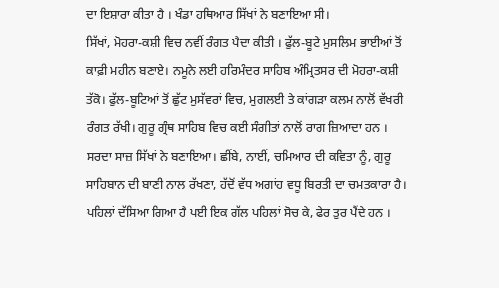ਦਾ ਇਸ਼ਾਰਾ ਕੀਤਾ ਹੈ । ਖੰਡਾ ਹਥਿਆਰ ਸਿੱਖਾਂ ਨੇ ਬਣਾਇਆ ਸੀ।
ਸਿੱਖਾਂ, ਮੋਹਰਾ-ਕਸ਼ੀ ਵਿਚ ਨਵੀਂ ਰੰਗਤ ਪੈਦਾ ਕੀਤੀ । ਫੁੱਲ-ਬੂਟੇ ਮੁਸਲਿਮ ਭਾਈਆਂ ਤੋਂ ਕਾਫ਼ੀ ਮਹੀਨ ਬਣਾਏ। ਨਮੂਨੇ ਲਈ ਹਰਿਮੰਦਰ ਸਾਹਿਬ ਅੰਮ੍ਰਿਤਸਰ ਦੀ ਮੋਹਰਾ-ਕਸ਼ੀ ਤੱਕੋ। ਫੁੱਲ-ਬੂਟਿਆਂ ਤੋਂ ਛੁੱਟ ਮੁਸੱਵਰਾਂ ਵਿਚ, ਮੁਗਲਈ ਤੇ ਕਾਂਗੜਾ ਕਲਮ ਨਾਲੋਂ ਵੱਖਰੀ ਰੰਗਤ ਰੱਖੀ। ਗੁਰੂ ਗ੍ਰੰਥ ਸਾਹਿਬ ਵਿਚ ਕਈ ਸੰਗੀਤਾਂ ਨਾਲੋਂ ਰਾਗ ਜ਼ਿਆਦਾ ਹਨ । ਸਰਦਾ ਸਾਜ਼ ਸਿੱਖਾਂ ਨੇ ਬਣਾਇਆ। ਛੀਂਬੇ, ਨਾਈਂ, ਚਮਿਆਰ ਦੀ ਕਵਿਤਾ ਨੂੰ, ਗੁਰੂ ਸਾਹਿਬਾਨ ਦੀ ਬਾਣੀ ਨਾਲ ਰੱਖਣਾ, ਹੱਦੋਂ ਵੱਧ ਅਗਾਂਹ ਵਧੂ ਬਿਰਤੀ ਦਾ ਚਮਤਕਾਰਾ ਹੈ।
ਪਹਿਲਾਂ ਦੱਸਿਆ ਗਿਆ ਹੈ ਪਈ ਇਕ ਗੱਲ ਪਹਿਲਾਂ ਸੋਚ ਕੇ, ਫੇਰ ਤੁਰ ਪੈਂਦੇ ਹਨ ।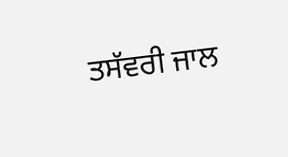ਤਸੱਵਰੀ ਜਾਲ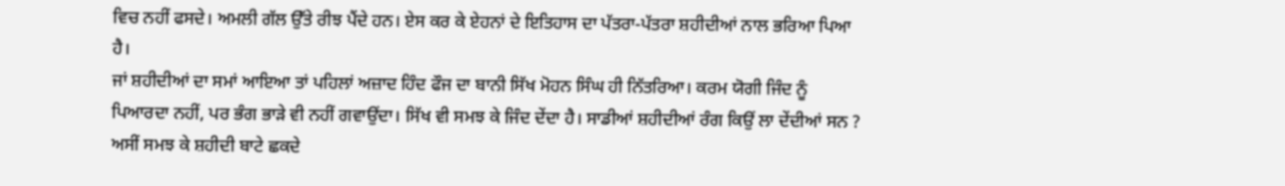ਵਿਚ ਨਹੀਂ ਫਸਦੇ। ਅਮਲੀ ਗੱਲ ਉੱਤੇ ਰੀਝ ਪੈਂਦੇ ਹਨ। ਏਸ ਕਰ ਕੇ ਏਹਨਾਂ ਦੇ ਇਤਿਹਾਸ ਦਾ ਪੱਤਰਾ-ਪੱਤਰਾ ਸ਼ਹੀਦੀਆਂ ਨਾਲ ਭਰਿਆ ਪਿਆ ਹੈ।
ਜਾਂ ਸ਼ਹੀਦੀਆਂ ਦਾ ਸਮਾਂ ਆਇਆ ਤਾਂ ਪਹਿਲਾਂ ਅਜ਼ਾਦ ਹਿੰਦ ਫੌਜ ਦਾ ਬਾਨੀ ਸਿੱਖ ਮੋਹਨ ਸਿੰਘ ਹੀ ਨਿੱਤਰਿਆ। ਕਰਮ ਯੋਗੀ ਜਿੰਦ ਨੂੰ ਪਿਆਰਦਾ ਨਹੀਂ, ਪਰ ਭੰਗ ਭਾੜੇ ਵੀ ਨਹੀਂ ਗਵਾਉਂਦਾ। ਸਿੱਖ ਵੀ ਸਮਝ ਕੇ ਜਿੰਦ ਦੇਂਦਾ ਹੈ। ਸਾਡੀਆਂ ਸ਼ਹੀਦੀਆਂ ਰੰਗ ਕਿਉਂ ਲਾ ਦੇਂਦੀਆਂ ਸਨ ? ਅਸੀਂ ਸਮਝ ਕੇ ਸ਼ਹੀਦੀ ਬਾਟੇ ਛਕਦੇ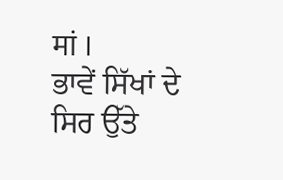मां ।
ਭਾਵੇਂ ਸਿੱਖਾਂ ਦੇ ਸਿਰ ਉੱਤੇ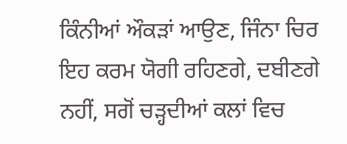ਕਿੰਨੀਆਂ ਔਕੜਾਂ ਆਉਣ, ਜਿੰਨਾ ਚਿਰ ਇਹ ਕਰਮ ਯੋਗੀ ਰਹਿਣਗੇ, ਦਬੀਣਗੇ ਨਹੀਂ, ਸਗੋਂ ਚੜ੍ਹਦੀਆਂ ਕਲਾਂ ਵਿਚ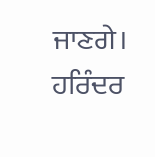ਜਾਣਗੇ।
ਹਰਿੰਦਰ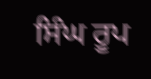ਸਿੰਘ ਰੂਪ